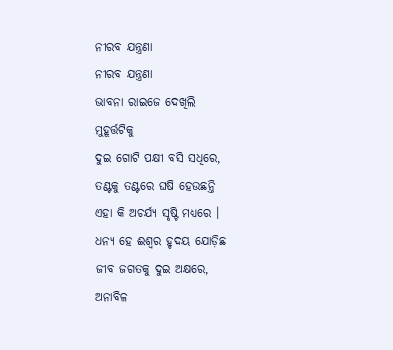ନୀରବ ଯନ୍ତ୍ରଣା
ନୀରବ ଯନ୍ତ୍ରଣା
ଭାବନା ରାଇଜେ ଦେଖିଲି
ମୁହୂର୍ତ୍ତଟିକୁ
ଦୁଇ ଗୋଟି ପକ୍ଷୀ ବସି ସଧିରେ,
ତଣ୍ଟକୁ ତଣ୍ଟରେ ଘଷି ହେଉଛନ୍ତି
ଏହା କି ଅଚର୍ଯ୍ୟ ସୃଷ୍ଟି ମଧ୍ୟରେ ।
ଧନ୍ୟ ହେ ଈଶ୍ୱର ହୃଦୟ ଯୋଡ଼ିଛ
ଜୀବ ଜଗତକୁ ଦୁଇ ଅକ୍ଷରେ,
ଅନାବିଳ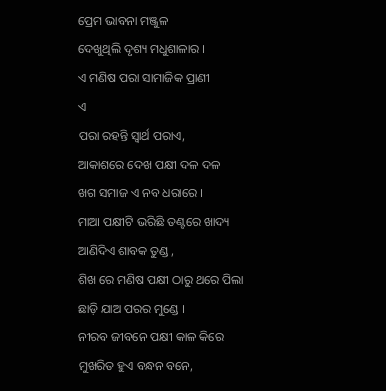ପ୍ରେମ ଭାବନା ମଞ୍ଜୁଳ
ଦେଖୁଥିଲି ଦୃଶ୍ୟ ମଧୁଶାଳାର ।
ଏ ମଣିଷ ପରା ସାମାଜିକ ପ୍ରାଣୀ
ଏ
ପରା ରହନ୍ତି ସ୍ବାର୍ଥ ପରାଏ,
ଆକାଶରେ ଦେଖ ପକ୍ଷୀ ଦଳ ଦଳ
ଖଗ ସମାଜ ଏ ନବ ଧରାରେ ।
ମାଆ ପକ୍ଷୀଟି ଭରିଛି ତଣ୍ଟରେ ଖାଦ୍ୟ
ଆଣିଦିଏ ଶାବକ ତୁଣ୍ଡ ,
ଶିଖ ରେ ମଣିଷ ପକ୍ଷୀ ଠାରୁ ଥରେ ପିଲା
ଛାଡ଼ି ଯାଅ ପରର ମୁଣ୍ଡେ ।
ନୀରବ ଜୀବନେ ପକ୍ଷୀ କାଳ କିରେ
ମୁଖରିତ ହୁଏ ବନ୍ଧନ ବନେ,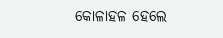କୋଳାହଳ ହେଲେ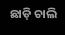ଛାଡ଼ି ଚାଲି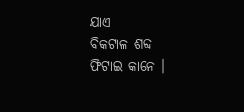ଯାଏ
ବିକଟାଳ ଶବ୍ଦ ଫିଟାଇ କାନେ ।